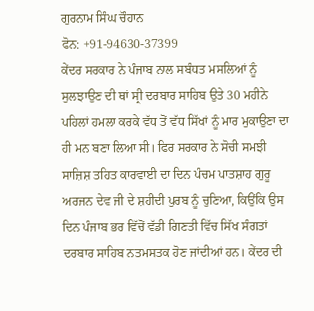ਗੁਰਨਾਮ ਸਿੰਘ ਚੌਹਾਨ
ਫੋਨ: +91-94630-37399
ਕੇਂਦਰ ਸਰਕਾਰ ਨੇ ਪੰਜਾਬ ਨਾਲ ਸਬੰਧਤ ਮਸਲਿਆਂ ਨੂੰ ਸੁਲਝਾਉਣ ਦੀ ਥਾਂ ਸ੍ਰੀ ਦਰਬਾਰ ਸਾਹਿਬ ਉਤੇ 30 ਮਹੀਨੇ ਪਹਿਲਾਂ ਹਮਲਾ ਕਰਕੇ ਵੱਧ ਤੋਂ ਵੱਧ ਸਿੱਖਾਂ ਨੂੰ ਮਾਰ ਮੁਕਾਉਣਾ ਦਾ ਹੀ ਮਨ ਬਣਾ ਲਿਆ ਸੀ। ਫਿਰ ਸਰਕਾਰ ਨੇ ਸੋਚੀ ਸਮਝੀ ਸਾਜ਼ਿਸ਼ ਤਹਿਤ ਕਾਰਵਾਈ ਦਾ ਦਿਨ ਪੰਚਮ ਪਾਤਸ਼ਾਹ ਗੁਰੂ ਅਰਜਨ ਦੇਵ ਜੀ ਦੇ ਸ਼ਹੀਦੀ ਪੁਰਬ ਨੂੰ ਚੁਣਿਆ, ਕਿਉਂਕਿ ਉਸ ਦਿਨ ਪੰਜਾਬ ਭਰ ਵਿੱਚੋਂ ਵੱਡੀ ਗਿਣਤੀ ਵਿੱਚ ਸਿੱਖ ਸੰਗਤਾਂ ਦਰਬਾਰ ਸਾਹਿਬ ਨਤਮਸਤਕ ਹੋਣ ਜਾਂਦੀਆਂ ਹਨ। ਕੇਂਦਰ ਦੀ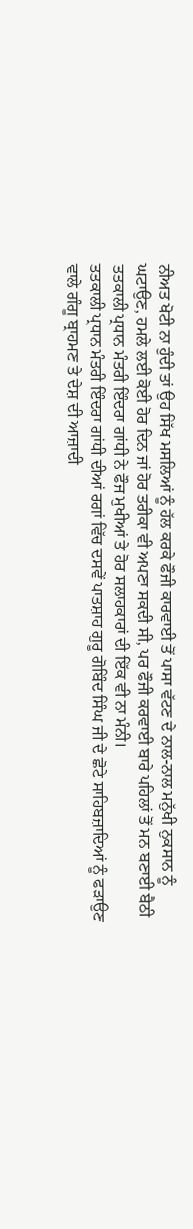ਨੀਅਤ ਖੋਟੀ ਨਾ ਹੁੰਦੀ ਤਾਂ ਉਹ ਸਿੱਖ ਮਸਲਿਆਂ ਨੂੰ ਹੱਲ ਕਰਕੇ ਫੌਜੀ ਕਾਰਵਾਈ ਤੋਂ ਪਾਸਾ ਵੱਟਣ ਦੇ ਨਾਲ-ਨਾਲ ਮਨੁੱਖੀ ਨੁਕਸਾਨ ਨੂੰ ਘਟਾਉਣ, ਹਮਲੇ ਲਈ ਕੋਈ ਹੋਰ ਦਿਨ ਜਾਂ ਹੋਰ ਤਰੀਕਾ ਵੀ ਅਪਣਾ ਸਕਦੀ ਸੀ, ਪਰ ਫੌਜੀ ਕਰਵਾਈ ਬਾਰੇ ਪਹਿਲਾਂ ਤੋਂ ਮਨ ਬਣਾਈ ਬੈਠੀ ਤਤਕਾਲੀ ਪ੍ਰਧਾਨ ਮੰਤਰੀ ਇੰਦਰਾ ਗਾਂਧੀ ਨੇ ਫੌਜ ਮੁਖੀਆਂ ਤੇ ਹੋਰ ਸਲਾਹਕਾਰਾਂ ਦੀ ਇੱਕ ਵੀ ਨਾ ਮੰਨੀ।
ਤਤਕਾਲੀ ਪ੍ਰਧਾਨ ਮੰਤਰੀ ਇੰਦਰਾ ਗਾਂਧੀ ਦੀਆਂ ਰਗਾਂ ਵਿੱਚ ਦਸਵੇਂ ਪਾਤਸ਼ਾਹ ਗੁਰੂ ਗੋਬਿੰਦ ਸਿੰਘ ਜੀ ਦੇ ਛੋਟੇ ਸਾਹਿਬਜ਼ਾਦਿਆਂ ਨੂੰ ਫੜਾਉਣ ਵਾਲੇ ਗੰਗੂ ਬ੍ਰਾਹਮਣ ਤੇ ਦੇਸ਼ ਦੀ ਆਜ਼ਾਦੀ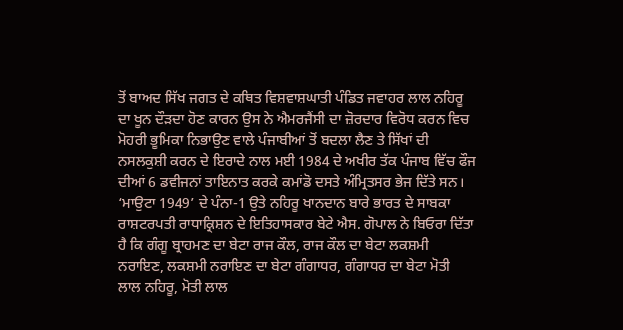ਤੋਂ ਬਾਅਦ ਸਿੱਖ ਜਗਤ ਦੇ ਕਥਿਤ ਵਿਸ਼ਵਾਸ਼ਘਾਤੀ ਪੰਡਿਤ ਜਵਾਹਰ ਲਾਲ ਨਹਿਰੂ ਦਾ ਖੂਨ ਦੌੜਦਾ ਹੋਣ ਕਾਰਨ ਉਸ ਨੇ ਐਮਰਜੈਂਸੀ ਦਾ ਜ਼ੋਰਦਾਰ ਵਿਰੋਧ ਕਰਨ ਵਿਚ ਮੋਹਰੀ ਭੂਮਿਕਾ ਨਿਭਾਉਣ ਵਾਲੇ ਪੰਜਾਬੀਆਂ ਤੋਂ ਬਦਲਾ ਲੈਣ ਤੇ ਸਿੱਖਾਂ ਦੀ ਨਸਲਕੁਸ਼ੀ ਕਰਨ ਦੇ ਇਰਾਦੇ ਨਾਲ ਮਈ 1984 ਦੇ ਅਖੀਰ ਤੱਕ ਪੰਜਾਬ ਵਿੱਚ ਫੌਜ ਦੀਆਂ 6 ਡਵੀਜਨਾਂ ਤਾਇਨਾਤ ਕਰਕੇ ਕਮਾਂਡੋ ਦਸਤੇ ਅੰਮ੍ਰਿਤਸਰ ਭੇਜ ਦਿੱਤੇ ਸਨ।
‘ਮਾਉਟਾ 1949’ ਦੇ ਪੰਨਾ-1 ਉਤੇ ਨਹਿਰੂ ਖਾਨਦਾਨ ਬਾਰੇ ਭਾਰਤ ਦੇ ਸਾਬਕਾ ਰਾਸ਼ਟਰਪਤੀ ਰਾਧਾਕ੍ਰਿਸ਼ਨ ਦੇ ਇਤਿਹਾਸਕਾਰ ਬੇਟੇ ਐਸ. ਗੋਪਾਲ ਨੇ ਬਿਓਰਾ ਦਿੱਤਾ ਹੈ ਕਿ ਗੰਗੂ ਬ੍ਰਾਹਮਣ ਦਾ ਬੇਟਾ ਰਾਜ ਕੌਲ, ਰਾਜ ਕੌਲ ਦਾ ਬੇਟਾ ਲਕਸ਼ਮੀ ਨਰਾਇਣ, ਲਕਸ਼ਮੀ ਨਰਾਇਣ ਦਾ ਬੇਟਾ ਗੰਗਾਧਰ, ਗੰਗਾਧਰ ਦਾ ਬੇਟਾ ਮੋਤੀ ਲਾਲ ਨਹਿਰੂ, ਮੋਤੀ ਲਾਲ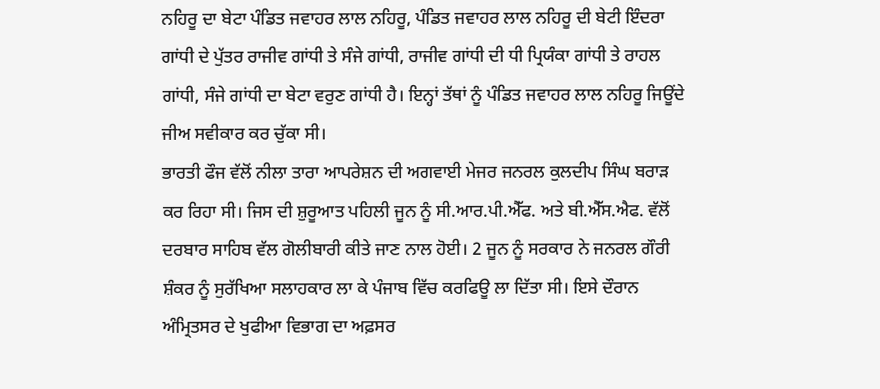ਨਹਿਰੂ ਦਾ ਬੇਟਾ ਪੰਡਿਤ ਜਵਾਹਰ ਲਾਲ ਨਹਿਰੂ, ਪੰਡਿਤ ਜਵਾਹਰ ਲਾਲ ਨਹਿਰੂ ਦੀ ਬੇਟੀ ਇੰਦਰਾ ਗਾਂਧੀ ਦੇ ਪੁੱਤਰ ਰਾਜੀਵ ਗਾਂਧੀ ਤੇ ਸੰਜੇ ਗਾਂਧੀ, ਰਾਜੀਵ ਗਾਂਧੀ ਦੀ ਧੀ ਪ੍ਰਿਯੰਕਾ ਗਾਂਧੀ ਤੇ ਰਾਹਲ ਗਾਂਧੀ, ਸੰਜੇ ਗਾਂਧੀ ਦਾ ਬੇਟਾ ਵਰੁਣ ਗਾਂਧੀ ਹੈ। ਇਨ੍ਹਾਂ ਤੱਥਾਂ ਨੂੰ ਪੰਡਿਤ ਜਵਾਹਰ ਲਾਲ ਨਹਿਰੂ ਜਿਊਂਦੇ ਜੀਅ ਸਵੀਕਾਰ ਕਰ ਚੁੱਕਾ ਸੀ।
ਭਾਰਤੀ ਫੌਜ ਵੱਲੋਂ ਨੀਲਾ ਤਾਰਾ ਆਪਰੇਸ਼ਨ ਦੀ ਅਗਵਾਈ ਮੇਜਰ ਜਨਰਲ ਕੁਲਦੀਪ ਸਿੰਘ ਬਰਾੜ ਕਰ ਰਿਹਾ ਸੀ। ਜਿਸ ਦੀ ਸ਼ੁਰੂਆਤ ਪਹਿਲੀ ਜੂਨ ਨੂੰ ਸੀ.ਆਰ.ਪੀ.ਐੱਫ. ਅਤੇ ਬੀ.ਐੱਸ.ਐਫ. ਵੱਲੋਂ ਦਰਬਾਰ ਸਾਹਿਬ ਵੱਲ ਗੋਲੀਬਾਰੀ ਕੀਤੇ ਜਾਣ ਨਾਲ ਹੋਈ। 2 ਜੂਨ ਨੂੰ ਸਰਕਾਰ ਨੇ ਜਨਰਲ ਗੌਰੀ ਸ਼ੰਕਰ ਨੂੰ ਸੁਰੱਖਿਆ ਸਲਾਹਕਾਰ ਲਾ ਕੇ ਪੰਜਾਬ ਵਿੱਚ ਕਰਫਿਊ ਲਾ ਦਿੱਤਾ ਸੀ। ਇਸੇ ਦੌਰਾਨ ਅੰਮ੍ਰਿਤਸਰ ਦੇ ਖੁਫੀਆ ਵਿਭਾਗ ਦਾ ਅਫ਼ਸਰ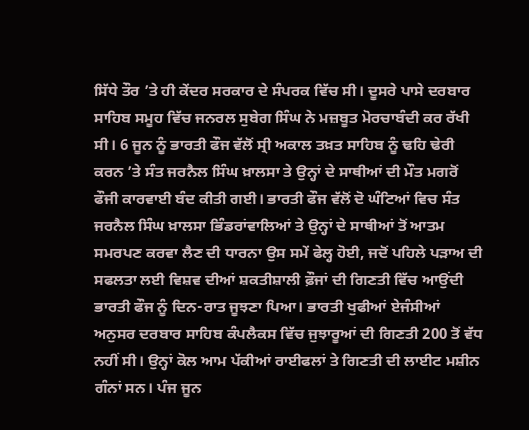ਸਿੱਧੇ ਤੌਰ ’ਤੇ ਹੀ ਕੇਂਦਰ ਸਰਕਾਰ ਦੇ ਸੰਪਰਕ ਵਿੱਚ ਸੀ। ਦੂਸਰੇ ਪਾਸੇ ਦਰਬਾਰ ਸਾਹਿਬ ਸਮੂਹ ਵਿੱਚ ਜਨਰਲ ਸੁਬੇਗ ਸਿੰਘ ਨੇ ਮਜ਼ਬੂਤ ਮੋਰਚਾਬੰਦੀ ਕਰ ਰੱਖੀ ਸੀ। 6 ਜੂਨ ਨੂੰ ਭਾਰਤੀ ਫੌਜ ਵੱਲੋਂ ਸ੍ਰੀ ਅਕਾਲ ਤਖ਼ਤ ਸਾਹਿਬ ਨੂੰ ਢਹਿ ਢੇਰੀ ਕਰਨ ’ਤੇ ਸੰਤ ਜਰਨੈਲ ਸਿੰਘ ਖ਼ਾਲਸਾ ਤੇ ਉਨ੍ਹਾਂ ਦੇ ਸਾਥੀਆਂ ਦੀ ਮੌਤ ਮਗਰੋਂ ਫੌਜੀ ਕਾਰਵਾਈ ਬੰਦ ਕੀਤੀ ਗਈ। ਭਾਰਤੀ ਫੌਜ ਵੱਲੋਂ ਦੋ ਘੰਟਿਆਂ ਵਿਚ ਸੰਤ ਜਰਨੈਲ ਸਿੰਘ ਖ਼ਾਲਸਾ ਭਿੰਡਰਾਂਵਾਲਿਆਂ ਤੇ ਉਨ੍ਹਾਂ ਦੇ ਸਾਥੀਆਂ ਤੋਂ ਆਤਮ ਸਮਰਪਣ ਕਰਵਾ ਲੈਣ ਦੀ ਧਾਰਨਾ ਉਸ ਸਮੇਂ ਫੇਲ੍ਹ ਹੋਈ, ਜਦੋਂ ਪਹਿਲੇ ਪੜਾਅ ਦੀ ਸਫਲਤਾ ਲਈ ਵਿਸ਼ਵ ਦੀਆਂ ਸ਼ਕਤੀਸ਼ਾਲੀ ਫ਼ੌਜਾਂ ਦੀ ਗਿਣਤੀ ਵਿੱਚ ਆਉਂਦੀ ਭਾਰਤੀ ਫੌਜ ਨੂੰ ਦਿਨ-ਰਾਤ ਜੂਝਣਾ ਪਿਆ। ਭਾਰਤੀ ਖੁਫੀਆਂ ਏਜੰਸੀਆਂ ਅਨੁਸਰ ਦਰਬਾਰ ਸਾਹਿਬ ਕੰਪਲੈਕਸ ਵਿੱਚ ਜੁਝਾਰੂਆਂ ਦੀ ਗਿਣਤੀ 200 ਤੋਂ ਵੱਧ ਨਹੀਂ ਸੀ। ਉਨ੍ਹਾਂ ਕੋਲ ਆਮ ਪੱਕੀਆਂ ਰਾਈਫਲਾਂ ਤੇ ਗਿਣਤੀ ਦੀ ਲਾਈਟ ਮਸ਼ੀਨ ਗੰਨਾਂ ਸਨ। ਪੰਜ ਜੂਨ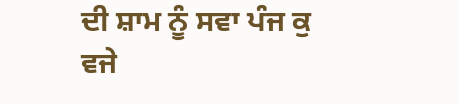ਦੀ ਸ਼ਾਮ ਨੂੰ ਸਵਾ ਪੰਜ ਕੁ ਵਜੇ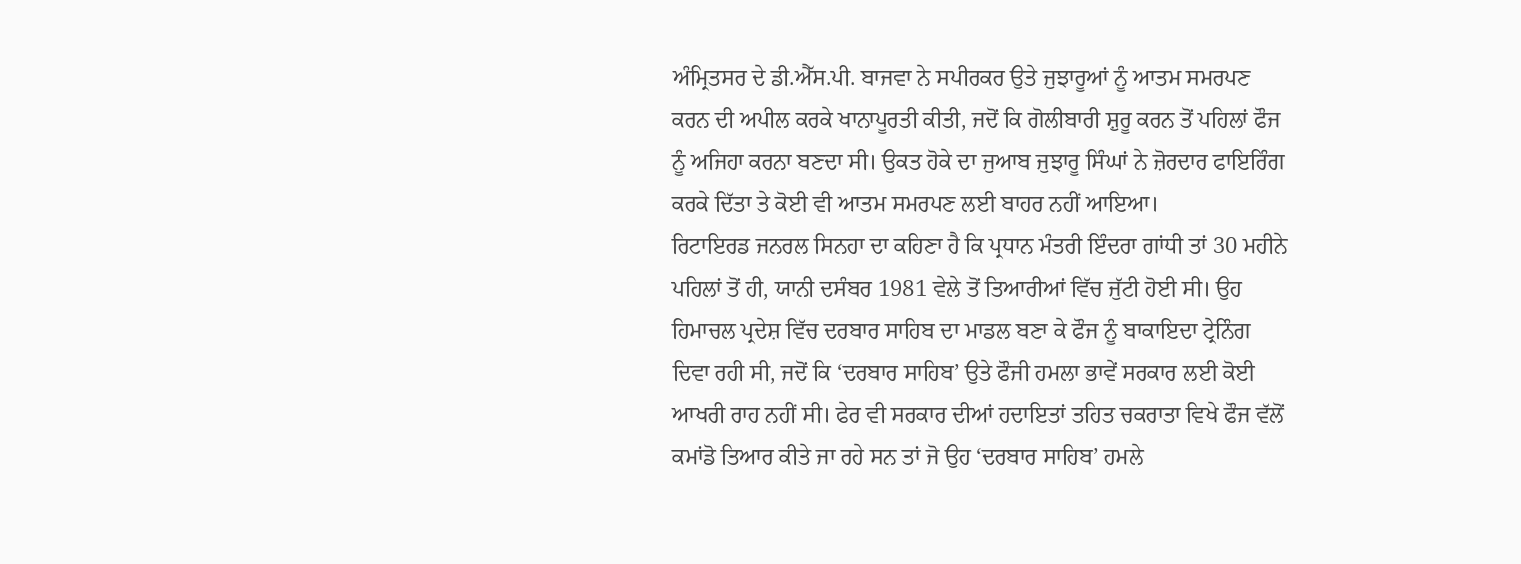ਅੰਮ੍ਰਿਤਸਰ ਦੇ ਡੀ.ਐੱਸ.ਪੀ. ਬਾਜਵਾ ਨੇ ਸਪੀਰਕਰ ਉਤੇ ਜੁਝਾਰੂਆਂ ਨੂੰ ਆਤਮ ਸਮਰਪਣ ਕਰਨ ਦੀ ਅਪੀਲ ਕਰਕੇ ਖਾਨਾਪੂਰਤੀ ਕੀਤੀ, ਜਦੋਂ ਕਿ ਗੋਲੀਬਾਰੀ ਸ਼ੁਰੂ ਕਰਨ ਤੋਂ ਪਹਿਲਾਂ ਫੌਜ ਨੂੰ ਅਜਿਹਾ ਕਰਨਾ ਬਣਦਾ ਸੀ। ਉਕਤ ਹੋਕੇ ਦਾ ਜੁਆਬ ਜੁਝਾਰੂ ਸਿੰਘਾਂ ਨੇ ਜ਼ੋਰਦਾਰ ਫਾਇਰਿੰਗ ਕਰਕੇ ਦਿੱਤਾ ਤੇ ਕੋਈ ਵੀ ਆਤਮ ਸਮਰਪਣ ਲਈ ਬਾਹਰ ਨਹੀਂ ਆਇਆ।
ਰਿਟਾਇਰਡ ਜਨਰਲ ਸਿਨਹਾ ਦਾ ਕਹਿਣਾ ਹੈ ਕਿ ਪ੍ਰਧਾਨ ਮੰਤਰੀ ਇੰਦਰਾ ਗਾਂਧੀ ਤਾਂ 30 ਮਹੀਨੇ ਪਹਿਲਾਂ ਤੋਂ ਹੀ, ਯਾਨੀ ਦਸੰਬਰ 1981 ਵੇਲੇ ਤੋਂ ਤਿਆਰੀਆਂ ਵਿੱਚ ਜੁੱਟੀ ਹੋਈ ਸੀ। ਉਹ ਹਿਮਾਚਲ ਪ੍ਰਦੇਸ਼ ਵਿੱਚ ਦਰਬਾਰ ਸਾਹਿਬ ਦਾ ਮਾਡਲ ਬਣਾ ਕੇ ਫੌਜ ਨੂੰ ਬਾਕਾਇਦਾ ਟ੍ਰੇਨਿੰਗ ਦਿਵਾ ਰਹੀ ਸੀ, ਜਦੋਂ ਕਿ ‘ਦਰਬਾਰ ਸਾਹਿਬ’ ਉਤੇ ਫੌਜੀ ਹਮਲਾ ਭਾਵੇਂ ਸਰਕਾਰ ਲਈ ਕੋਈ ਆਖਰੀ ਰਾਹ ਨਹੀਂ ਸੀ। ਫੇਰ ਵੀ ਸਰਕਾਰ ਦੀਆਂ ਹਦਾਇਤਾਂ ਤਹਿਤ ਚਕਰਾਤਾ ਵਿਖੇ ਫੌਜ ਵੱਲੋਂ ਕਮਾਂਡੋ ਤਿਆਰ ਕੀਤੇ ਜਾ ਰਹੇ ਸਨ ਤਾਂ ਜੋ ਉਹ ‘ਦਰਬਾਰ ਸਾਹਿਬ’ ਹਮਲੇ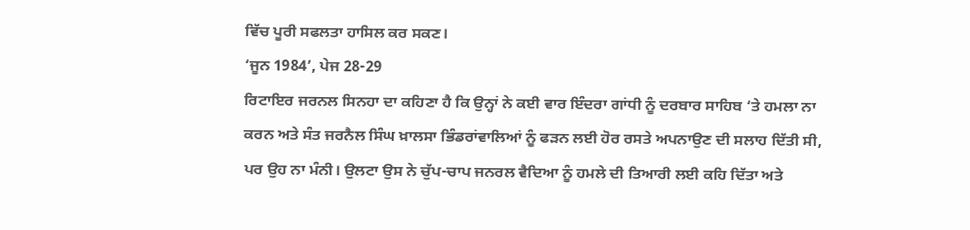ਵਿੱਚ ਪੂਰੀ ਸਫਲਤਾ ਹਾਸਿਲ ਕਰ ਸਕਣ।
‘ਜੂਨ 1984’, ਪੇਜ 28-29
ਰਿਟਾਇਰ ਜਰਨਲ ਸਿਨਹਾ ਦਾ ਕਹਿਣਾ ਹੈ ਕਿ ਉਨ੍ਹਾਂ ਨੇ ਕਈ ਵਾਰ ਇੰਦਰਾ ਗਾਂਧੀ ਨੂੰ ਦਰਬਾਰ ਸਾਹਿਬ ‘ਤੇ ਹਮਲਾ ਨਾ ਕਰਨ ਅਤੇ ਸੰਤ ਜਰਨੈਲ ਸਿੰਘ ਖ਼ਾਲਸਾ ਭਿੰਡਰਾਂਵਾਲਿਆਂ ਨੂੰ ਫੜਨ ਲਈ ਹੋਰ ਰਸਤੇ ਅਪਨਾਉਣ ਦੀ ਸਲਾਹ ਦਿੱਤੀ ਸੀ, ਪਰ ਉਹ ਨਾ ਮੰਨੀ। ਉਲਟਾ ਉਸ ਨੇ ਚੁੱਪ-ਚਾਪ ਜਨਰਲ ਵੈਦਿਆ ਨੂੰ ਹਮਲੇ ਦੀ ਤਿਆਰੀ ਲਈ ਕਹਿ ਦਿੱਤਾ ਅਤੇ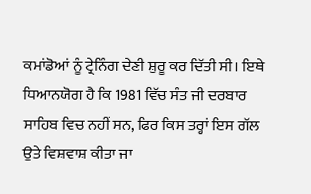ਕਮਾਂਡੋਆਂ ਨੂੰ ਟ੍ਰੇਨਿੰਗ ਦੇਣੀ ਸ਼ੁਰੂ ਕਰ ਦਿੱਤੀ ਸੀ। ਇਥੇ ਧਿਆਨਯੋਗ ਹੈ ਕਿ 1981 ਵਿੱਚ ਸੰਤ ਜੀ ਦਰਬਾਰ ਸਾਹਿਬ ਵਿਚ ਨਹੀਂ ਸਨ, ਫਿਰ ਕਿਸ ਤਰ੍ਹਾਂ ਇਸ ਗੱਲ ਉਤੇ ਵਿਸ਼ਵਾਸ਼ ਕੀਤਾ ਜਾ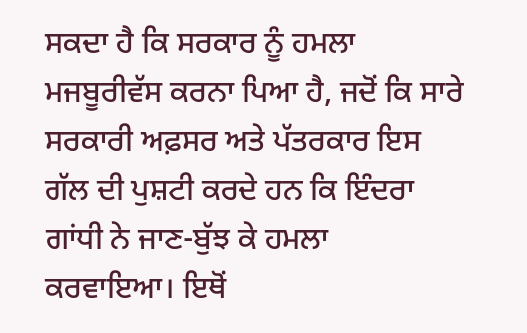ਸਕਦਾ ਹੈ ਕਿ ਸਰਕਾਰ ਨੂੰ ਹਮਲਾ ਮਜਬੂਰੀਵੱਸ ਕਰਨਾ ਪਿਆ ਹੈ, ਜਦੋਂ ਕਿ ਸਾਰੇ ਸਰਕਾਰੀ ਅਫ਼ਸਰ ਅਤੇ ਪੱਤਰਕਾਰ ਇਸ ਗੱਲ ਦੀ ਪੁਸ਼ਟੀ ਕਰਦੇ ਹਨ ਕਿ ਇੰਦਰਾ ਗਾਂਧੀ ਨੇ ਜਾਣ-ਬੁੱਝ ਕੇ ਹਮਲਾ ਕਰਵਾਇਆ। ਇਥੋਂ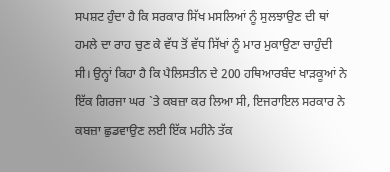ਸਪਸ਼ਟ ਹੁੰਦਾ ਹੈ ਕਿ ਸਰਕਾਰ ਸਿੱਖ ਮਸਲਿਆਂ ਨੂੰ ਸੁਲਝਾਉਣ ਦੀ ਥਾਂ ਹਮਲੇ ਦਾ ਰਾਹ ਚੁਣ ਕੇ ਵੱਧ ਤੋਂ ਵੱਧ ਸਿੱਖਾਂ ਨੂੰ ਮਾਰ ਮੁਕਾਉਣਾ ਚਾਹੁੰਦੀ ਸੀ। ਉਨ੍ਹਾਂ ਕਿਹਾ ਹੈ ਕਿ ਪੈਲਿਸਤੀਨ ਦੇ 200 ਹਥਿਆਰਬੰਦ ਖਾੜਕੂਆਂ ਨੇ ਇੱਕ ਗਿਰਜਾ ਘਰ `ਤੇ ਕਬਜ਼ਾ ਕਰ ਲਿਆ ਸੀ, ਇਜਰਾਇਲ ਸਰਕਾਰ ਨੇ ਕਬਜ਼ਾ ਛੁਡਵਾਉਣ ਲਈ ਇੱਕ ਮਹੀਨੇ ਤੱਕ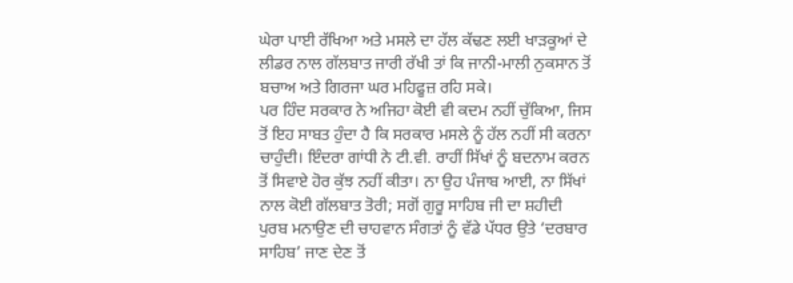ਘੇਰਾ ਪਾਈ ਰੱਖਿਆ ਅਤੇ ਮਸਲੇ ਦਾ ਹੱਲ ਕੱਢਣ ਲਈ ਖਾੜਕੂਆਂ ਦੇ ਲੀਡਰ ਨਾਲ ਗੱਲਬਾਤ ਜਾਰੀ ਰੱਖੀ ਤਾਂ ਕਿ ਜਾਨੀ-ਮਾਲੀ ਨੁਕਸਾਨ ਤੋਂ ਬਚਾਅ ਅਤੇ ਗਿਰਜਾ ਘਰ ਮਹਿਫੂਜ਼ ਰਹਿ ਸਕੇ।
ਪਰ ਹਿੰਦ ਸਰਕਾਰ ਨੇ ਅਜਿਹਾ ਕੋਈ ਵੀ ਕਦਮ ਨਹੀਂ ਚੁੱਕਿਆ, ਜਿਸ ਤੋਂ ਇਹ ਸਾਬਤ ਹੁੰਦਾ ਹੈ ਕਿ ਸਰਕਾਰ ਮਸਲੇ ਨੂੰ ਹੱਲ ਨਹੀਂ ਸੀ ਕਰਨਾ ਚਾਹੁੰਦੀ। ਇੰਦਰਾ ਗਾਂਧੀ ਨੇ ਟੀ.ਵੀ. ਰਾਹੀਂ ਸਿੱਖਾਂ ਨੂੰ ਬਦਨਾਮ ਕਰਨ ਤੋਂ ਸਿਵਾਏ ਹੋਰ ਕੁੱਝ ਨਹੀਂ ਕੀਤਾ। ਨਾ ਉਹ ਪੰਜਾਬ ਆਈ, ਨਾ ਸਿੱਖਾਂ ਨਾਲ ਕੋਈ ਗੱਲਬਾਤ ਤੋਰੀ; ਸਗੋਂ ਗੁਰੂ ਸਾਹਿਬ ਜੀ ਦਾ ਸ਼ਹੀਦੀ ਪੁਰਬ ਮਨਾਉਣ ਦੀ ਚਾਹਵਾਨ ਸੰਗਤਾਂ ਨੂੰ ਵੱਡੇ ਪੱਧਰ ਉਤੇ ‘ਦਰਬਾਰ ਸਾਹਿਬ’ ਜਾਣ ਦੇਣ ਤੋਂ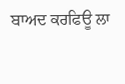ਬਾਅਦ ਕਰਫਿਊ ਲਾ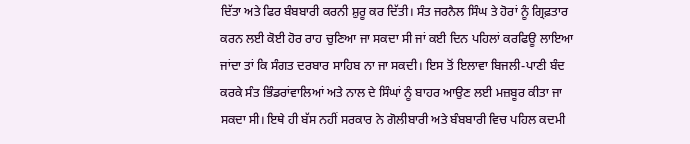ਦਿੱਤਾ ਅਤੇ ਫਿਰ ਬੰਬਬਾਰੀ ਕਰਨੀ ਸ਼ੁਰੂ ਕਰ ਦਿੱਤੀ। ਸੰਤ ਜਰਨੈਲ ਸਿੰਘ ਤੇ ਹੋਰਾਂ ਨੂੰ ਗ੍ਰਿਫ਼ਤਾਰ ਕਰਨ ਲਈ ਕੋਈ ਹੋਰ ਰਾਹ ਚੁਣਿਆ ਜਾ ਸਕਦਾ ਸੀ ਜਾਂ ਕਈ ਦਿਨ ਪਹਿਲਾਂ ਕਰਫਿਊ ਲਾਇਆ ਜਾਂਦਾ ਤਾਂ ਕਿ ਸੰਗਤ ਦਰਬਾਰ ਸਾਹਿਬ ਨਾ ਜਾ ਸਕਦੀ। ਇਸ ਤੋਂ ਇਲਾਵਾ ਬਿਜਲੀ-ਪਾਣੀ ਬੰਦ ਕਰਕੇ ਸੰਤ ਭਿੰਡਰਾਂਵਾਲਿਆਂ ਅਤੇ ਨਾਲ ਦੇ ਸਿੰਘਾਂ ਨੂੰ ਬਾਹਰ ਆਉਣ ਲਈ ਮਜ਼ਬੂਰ ਕੀਤਾ ਜਾ ਸਕਦਾ ਸੀ। ਇਥੇ ਹੀ ਬੱਸ ਨਹੀਂ ਸਰਕਾਰ ਨੇ ਗੋਲੀਬਾਰੀ ਅਤੇ ਬੰਬਬਾਰੀ ਵਿਚ ਪਹਿਲ ਕਦਮੀ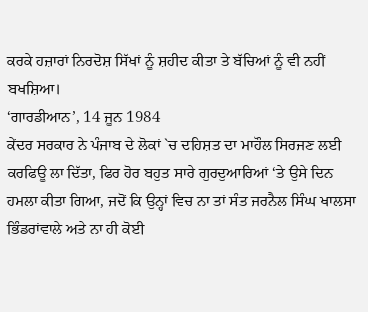ਕਰਕੇ ਹਜ਼ਾਰਾਂ ਨਿਰਦੋਸ਼ ਸਿੱਖਾਂ ਨੂੰ ਸ਼ਹੀਦ ਕੀਤਾ ਤੇ ਬੱਚਿਆਂ ਨੂੰ ਵੀ ਨਹੀਂ ਬਖਸ਼ਿਆ।
‘ਗਾਰਡੀਆਨ’, 14 ਜੂਨ 1984
ਕੇਂਦਰ ਸਰਕਾਰ ਨੇ ਪੰਜਾਬ ਦੇ ਲੋਕਾਂ `ਚ ਦਹਿਸ਼ਤ ਦਾ ਮਾਹੌਲ ਸਿਰਜਣ ਲਈ ਕਰਫਿਊ ਲਾ ਦਿੱਤਾ, ਫਿਰ ਹੋਰ ਬਹੁਤ ਸਾਰੇ ਗੁਰਦੁਆਰਿਆਂ ‘ਤੇ ਉਸੇ ਦਿਨ ਹਮਲਾ ਕੀਤਾ ਗਿਆ, ਜਦੋਂ ਕਿ ਉਨ੍ਹਾਂ ਵਿਚ ਨਾ ਤਾਂ ਸੰਤ ਜਰਨੈਲ ਸਿੰਘ ਖਾਲਸਾ ਭਿੰਡਰਾਂਵਾਲੇ ਅਤੇ ਨਾ ਹੀ ਕੋਈ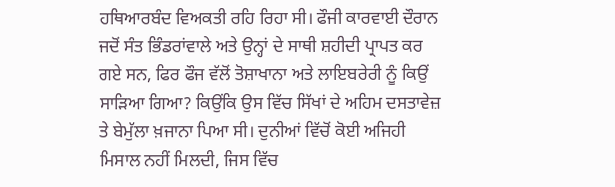ਹਥਿਆਰਬੰਦ ਵਿਅਕਤੀ ਰਹਿ ਰਿਹਾ ਸੀ। ਫੌਜੀ ਕਾਰਵਾਈ ਦੌਰਾਨ ਜਦੋਂ ਸੰਤ ਭਿੰਡਰਾਂਵਾਲੇ ਅਤੇ ਉਨ੍ਹਾਂ ਦੇ ਸਾਥੀ ਸ਼ਹੀਦੀ ਪ੍ਰਾਪਤ ਕਰ ਗਏ ਸਨ, ਫਿਰ ਫੌਜ ਵੱਲੋਂ ਤੋਸ਼ਾਖਾਨਾ ਅਤੇ ਲਾਇਬਰੇਰੀ ਨੂੰ ਕਿਉਂ ਸਾੜਿਆ ਗਿਆ? ਕਿਉਂਕਿ ਉਸ ਵਿੱਚ ਸਿੱਖਾਂ ਦੇ ਅਹਿਮ ਦਸਤਾਵੇਜ਼ ਤੇ ਬੇਮੁੱਲਾ ਖ਼ਜਾਨਾ ਪਿਆ ਸੀ। ਦੁਨੀਆਂ ਵਿੱਚੋਂ ਕੋਈ ਅਜਿਹੀ ਮਿਸਾਲ ਨਹੀਂ ਮਿਲਦੀ, ਜਿਸ ਵਿੱਚ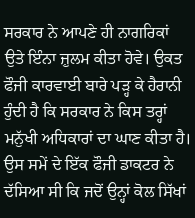ਸਰਕਾਰ ਨੇ ਆਪਣੇ ਹੀ ਨਾਗਰਿਕਾਂ ਉਤੇ ਇੰਨਾ ਜ਼ੁਲਮ ਕੀਤਾ ਹੋਵੇ। ਉਕਤ ਫੌਜੀ ਕਾਰਵਾਈ ਬਾਰੇ ਪੜ੍ਹ ਕੇ ਹੈਰਾਨੀ ਹੁੰਦੀ ਹੈ ਕਿ ਸਰਕਾਰ ਨੇ ਕਿਸ ਤਰ੍ਹਾਂ ਮਨੁੱਖੀ ਅਧਿਕਾਰਾਂ ਦਾ ਘਾਣ ਕੀਤਾ ਹੈ। ਉਸ ਸਮੇਂ ਦੇ ਇੱਕ ਫੌਜੀ ਡਾਕਟਰ ਨੇ ਦੱਸਿਆ ਸੀ ਕਿ ਜਦੋਂ ਉਨ੍ਹਾਂ ਕੋਲ ਸਿੱਖਾਂ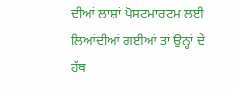ਦੀਆਂ ਲਾਸ਼ਾਂ ਪੋਸਟਮਾਰਟਮ ਲਈ ਲਿਆਂਦੀਆਂ ਗਈਆਂ ਤਾਂ ਉਨ੍ਹਾਂ ਦੇ ਹੱਥ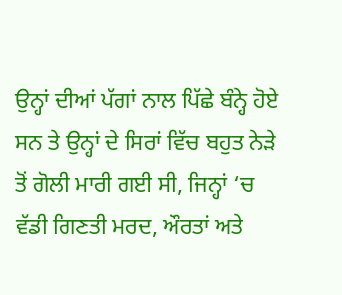ਉਨ੍ਹਾਂ ਦੀਆਂ ਪੱਗਾਂ ਨਾਲ ਪਿੱਛੇ ਬੰਨ੍ਹੇ ਹੋਏ ਸਨ ਤੇ ਉਨ੍ਹਾਂ ਦੇ ਸਿਰਾਂ ਵਿੱਚ ਬਹੁਤ ਨੇੜੇ ਤੋਂ ਗੋਲੀ ਮਾਰੀ ਗਈ ਸੀ, ਜਿਨ੍ਹਾਂ ‘ਚ ਵੱਡੀ ਗਿਣਤੀ ਮਰਦ, ਔਰਤਾਂ ਅਤੇ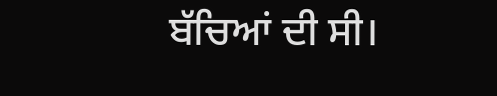ਬੱਚਿਆਂ ਦੀ ਸੀ।